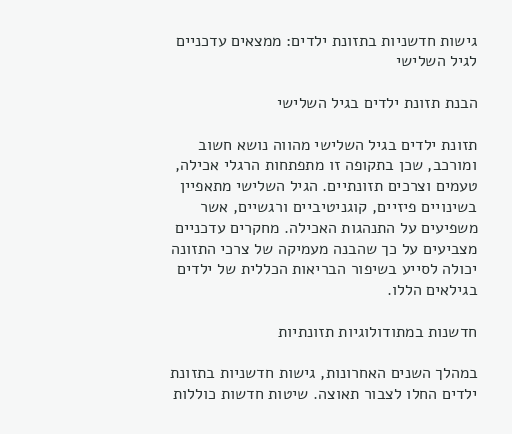גישות חדשניות בתזונת ילדים: ממצאים עדכניים לגיל השלישי

הבנת תזונת ילדים בגיל השלישי

תזונת ילדים בגיל השלישי מהווה נושא חשוב ומורכב, שכן בתקופה זו מתפתחות הרגלי אכילה, טעמים וצרכים תזונתיים. הגיל השלישי מתאפיין בשינויים פיזיים, קוגניטיביים ורגשיים, אשר משפיעים על התנהגות האכילה. מחקרים עדכניים מצביעים על כך שהבנה מעמיקה של צרכי התזונה יכולה לסייע בשיפור הבריאות הכללית של ילדים בגילאים הללו.

חדשנות במתודולוגיות תזונתיות

במהלך השנים האחרונות, גישות חדשניות בתזונת ילדים החלו לצבור תאוצה. שיטות חדשות כוללות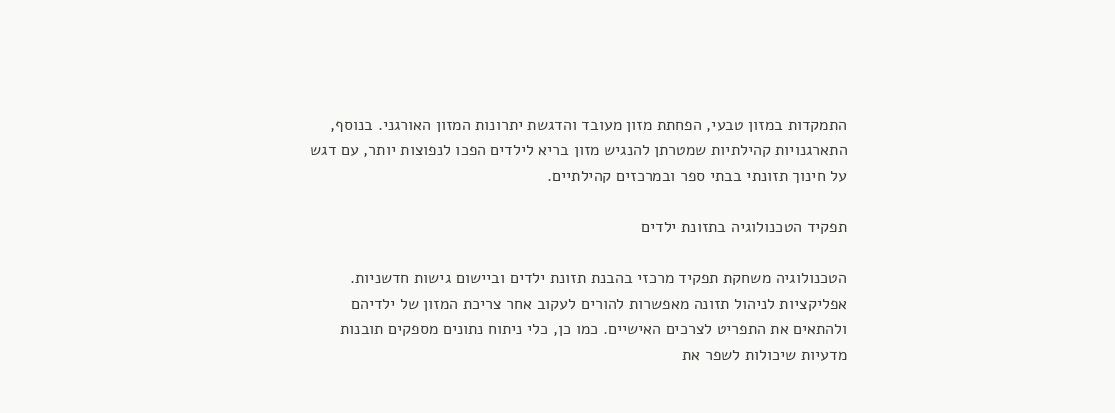התמקדות במזון טבעי, הפחתת מזון מעובד והדגשת יתרונות המזון האורגני. בנוסף, התארגנויות קהילתיות שמטרתן להנגיש מזון בריא לילדים הפכו לנפוצות יותר, עם דגש על חינוך תזונתי בבתי ספר ובמרכזים קהילתיים.

תפקיד הטכנולוגיה בתזונת ילדים

הטכנולוגיה משחקת תפקיד מרכזי בהבנת תזונת ילדים וביישום גישות חדשניות. אפליקציות לניהול תזונה מאפשרות להורים לעקוב אחר צריכת המזון של ילדיהם ולהתאים את התפריט לצרכים האישיים. כמו כן, כלי ניתוח נתונים מספקים תובנות מדעיות שיכולות לשפר את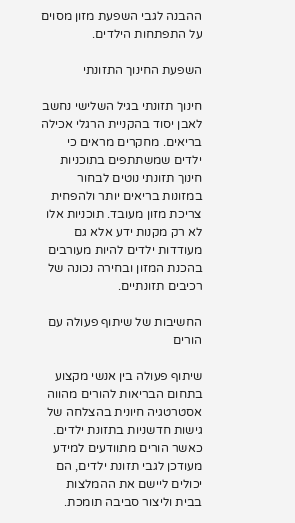ההבנה לגבי השפעת מזון מסוים על התפתחות הילדים.

השפעת החינוך התזונתי

חינוך תזונתי בגיל השלישי נחשב לאבן יסוד בהקניית הרגלי אכילה בריאים. מחקרים מראים כי ילדים שמשתתפים בתוכניות חינוך תזונתי נוטים לבחור במזונות בריאים יותר ולהפחית צריכת מזון מעובד. תוכניות אלו לא רק מקנות ידע אלא גם מעודדות ילדים להיות מעורבים בהכנת המזון ובחירה נכונה של רכיבים תזונתיים.

החשיבות של שיתוף פעולה עם הורים

שיתוף פעולה בין אנשי מקצוע בתחום הבריאות להורים מהווה אסטרטגיה חיונית בהצלחה של גישות חדשניות בתזונת ילדים. כאשר הורים מתוודעים למידע מעודכן לגבי תזונת ילדים, הם יכולים ליישם את ההמלצות בבית וליצור סביבה תומכת.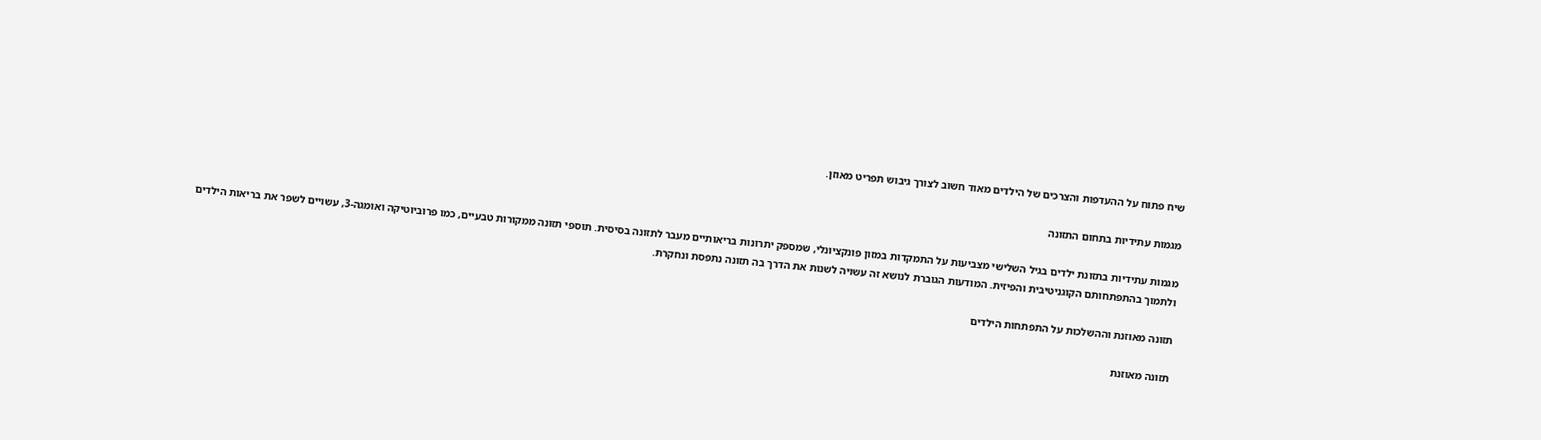שיח פתוח על ההעדפות והצרכים של הילדים מאוד חשוב לצורך גיבוש תפריט מאוזן.

מגמות עתידיות בתחום התזונה

מגמות עתידיות בתזונת ילדים בגיל השלישי מצביעות על התמקדות במזון פונקציונלי, שמספק יתרונות בריאותיים מעבר לתזונה בסיסית. תוספי תזונה ממקורות טבעיים, כמו פרוביוטיקה ואומגה-3, עשויים לשפר את בריאות הילדים ולתמוך בהתפתחותם הקוגניטיבית והפיזית. המודעות הגוברת לנושא זה עשויה לשנות את הדרך בה תזונה נתפסת ונחקרת.

תזונה מאוזנת וההשלכות על התפתחות הילדים

תזונה מאוזנת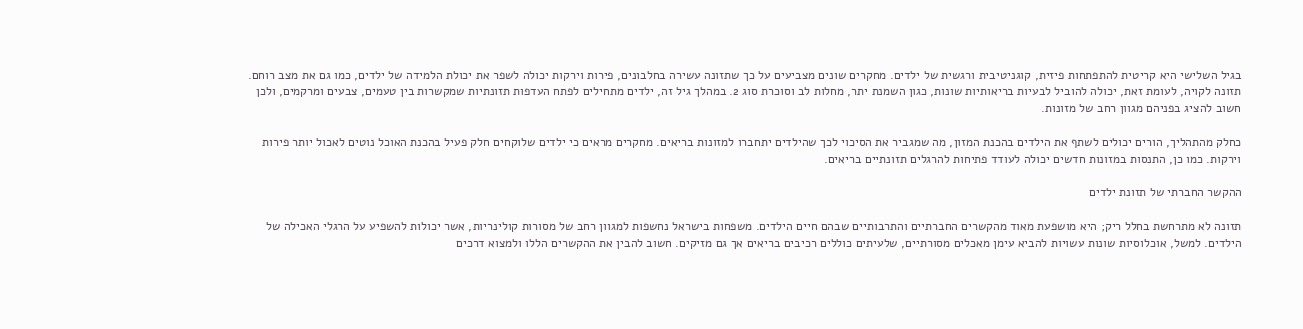בגיל השלישי היא קריטית להתפתחות פיזית, קוגניטיבית ורגשית של ילדים. מחקרים שונים מצביעים על כך שתזונה עשירה בחלבונים, פירות וירקות יכולה לשפר את יכולת הלמידה של ילדים, כמו גם את מצב רוחם. תזונה לקויה, לעומת זאת, יכולה להוביל לבעיות בריאותיות שונות, כגון השמנת יתר, מחלות לב וסוכרת סוג 2. במהלך גיל זה, ילדים מתחילים לפתח העדפות תזונתיות שמקשרות בין טעמים, צבעים ומרקמים, ולכן חשוב להציג בפניהם מגוון רחב של מזונות.

כחלק מהתהליך, הורים יכולים לשתף את הילדים בהכנת המזון, מה שמגביר את הסיכוי לכך שהילדים יתחברו למזונות בריאים. מחקרים מראים כי ילדים שלוקחים חלק פעיל בהכנת האוכל נוטים לאכול יותר פירות וירקות. כמו כן, התנסות במזונות חדשים יכולה לעודד פתיחות להרגלים תזונתיים בריאים.

ההקשר החברתי של תזונת ילדים

תזונה לא מתרחשת בחלל ריק; היא מושפעת מאוד מהקשרים החברתיים והתרבותיים שבהם חיים הילדים. משפחות בישראל נחשפות למגוון רחב של מסורות קולינריות, אשר יכולות להשפיע על הרגלי האכילה של הילדים. למשל, אוכלוסיות שונות עשויות להביא עימן מאכלים מסורתיים, שלעיתים כוללים רכיבים בריאים אך גם מזיקים. חשוב להבין את ההקשרים הללו ולמצוא דרכים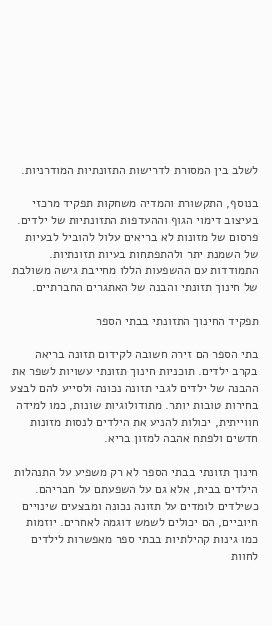לשלב בין המסורת לדרישות התזונתיות המודרניות.

בנוסף, התקשורת והמדיה משחקות תפקיד מרכזי בעיצוב דימוי הגוף וההעדפות התזונתיות של ילדים. פרסום של מזונות לא בריאים עלול להוביל לבעיות של השמנת יתר ולהתפתחות בעיות תזונתיות. התמודדות עם ההשפעות הללו מחייבת גישה משולבת של חינוך תזונתי והבנה של האתגרים החברתיים.

תפקיד החינוך התזונתי בבתי הספר

בתי הספר הם זירה חשובה לקידום תזונה בריאה בקרב ילדים. תוכניות חינוך תזונתי עשויות לשפר את ההבנה של ילדים לגבי תזונה נכונה ולסייע להם לבצע בחירות טובות יותר. מתודולוגיות שונות, כמו למידה חווייתית, יכולות להניע את הילדים לנסות מזונות חדשים ולפתח אהבה למזון בריא.

חינוך תזונתי בבתי הספר לא רק משפיע על התנהלות הילדים בבית, אלא גם על השפעתם על חבריהם. כשילדים לומדים על תזונה נכונה ומבצעים שינויים חיוביים, הם יכולים לשמש דוגמה לאחרים. יוזמות כמו גינות קהילתיות בבתי ספר מאפשרות לילדים לחוות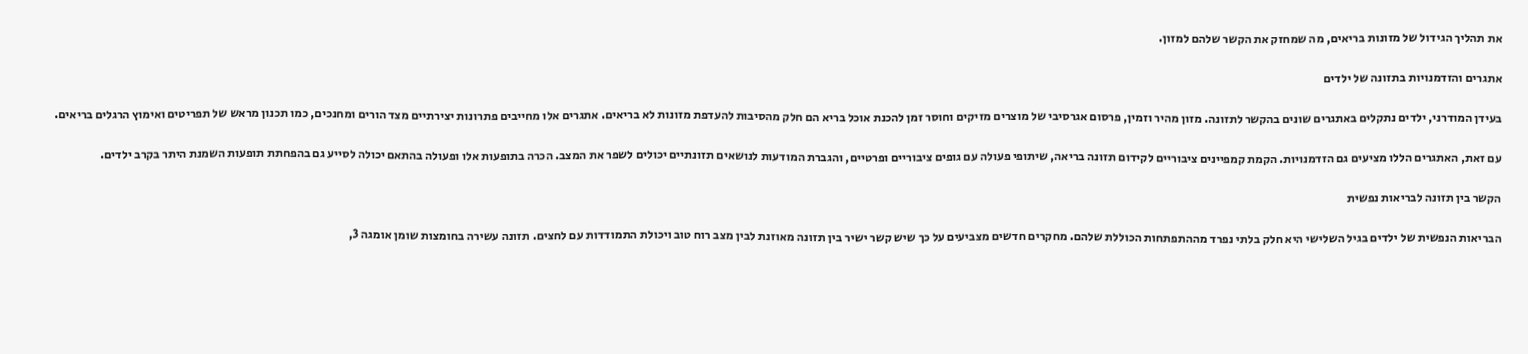את תהליך הגידול של מזונות בריאים, מה שמחזק את הקשר שלהם למזון.

אתגרים והזדמנויות בתזונה של ילדים

בעידן המודרני, ילדים נתקלים באתגרים שונים בהקשר לתזונה. מזון מהיר וזמין, פרסום אגרסיבי של מוצרים מזיקים וחוסר זמן להכנת אוכל בריא הם חלק מהסיבות להעדפת מזונות לא בריאים. אתגרים אלו מחייבים פתרונות יצירתיים מצד הורים ומחנכים, כמו תכנון מראש של תפריטים ואימוץ הרגלים בריאים.

עם זאת, האתגרים הללו מציעים גם הזדמנויות. הקמת קמפיינים ציבוריים לקידום תזונה בריאה, שיתופי פעולה עם גופים ציבוריים ופרטיים, והגברת המודעות לנושאים תזונתיים יכולים לשפר את המצב. הכרה בתופעות אלו ופעולה בהתאם יכולה לסייע גם בהפחתת תופעות השמנת היתר בקרב ילדים.

הקשר בין תזונה לבריאות נפשית

הבריאות הנפשית של ילדים בגיל השלישי היא חלק בלתי נפרד מההתפתחות הכוללת שלהם. מחקרים חדשים מצביעים על כך שיש קשר ישיר בין תזונה מאוזנת לבין מצב רוח טוב ויכולת התמודדות עם לחצים. תזונה עשירה בחומצות שומן אומגה 3,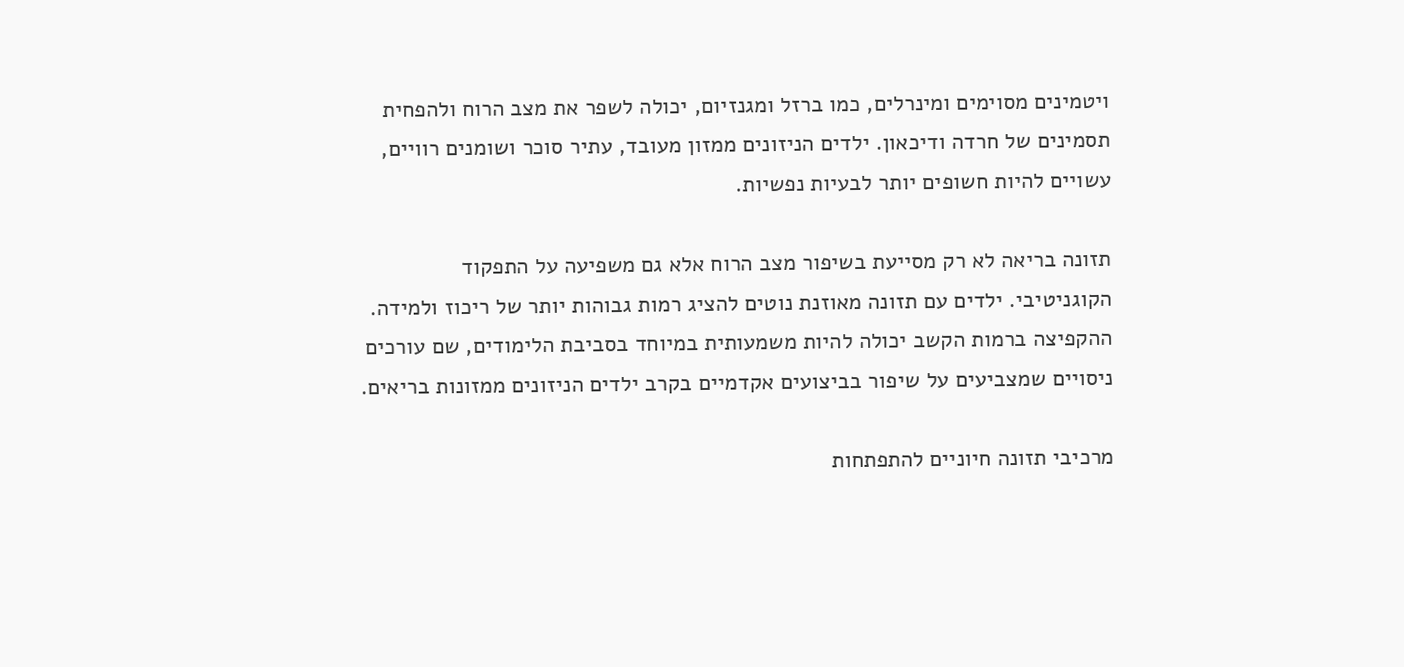ויטמינים מסוימים ומינרלים, כמו ברזל ומגנזיום, יכולה לשפר את מצב הרוח ולהפחית תסמינים של חרדה ודיכאון. ילדים הניזונים ממזון מעובד, עתיר סוכר ושומנים רוויים, עשויים להיות חשופים יותר לבעיות נפשיות.

תזונה בריאה לא רק מסייעת בשיפור מצב הרוח אלא גם משפיעה על התפקוד הקוגניטיבי. ילדים עם תזונה מאוזנת נוטים להציג רמות גבוהות יותר של ריכוז ולמידה. ההקפיצה ברמות הקשב יכולה להיות משמעותית במיוחד בסביבת הלימודים, שם עורכים ניסויים שמצביעים על שיפור בביצועים אקדמיים בקרב ילדים הניזונים ממזונות בריאים.

מרכיבי תזונה חיוניים להתפתחות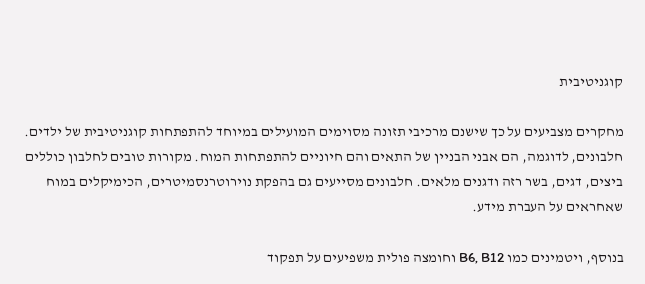קוגניטיבית

מחקרים מצביעים על כך שישנם מרכיבי תזונה מסוימים המועילים במיוחד להתפתחות קוגניטיבית של ילדים. חלבונים, לדוגמה, הם אבני הבניין של התאים והם חיוניים להתפתחות המוח. מקורות טובים לחלבון כוללים ביצים, דגים, בשר רזה ודגנים מלאים. חלבונים מסייעים גם בהפקת נוירוטרנסמיטרים, הכימיקלים במוח שאחראים על העברת מידע.

בנוסף, ויטמינים כמו B6, B12 וחומצה פולית משפיעים על תפקוד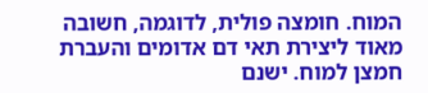המוח. חומצה פולית, לדוגמה, חשובה מאוד ליצירת תאי דם אדומים והעברת חמצן למוח. ישנם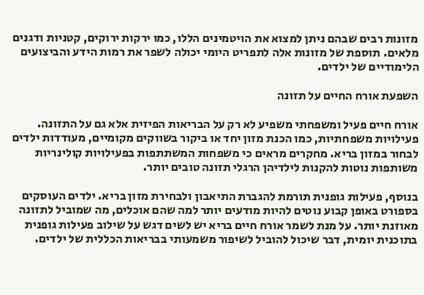מזונות רבים שבהם ניתן למצוא את הויטמינים הללו, כמו ירקות ירוקים, קטניות ודגנים מלאים. תוספת של מזונות אלה לתפריט היומי יכולה לשפר את רמות הידע והביצועים הלימודיים של ילדים.

השפעת אורח החיים על תזונה

אורח חיים פעיל ומשפחתי משפיע לא רק על הבריאות הפיזית אלא גם על התזונה. פעילויות משפחתיות, כמו הכנת מזון יחד או ביקור בשווקים מקומיים, מעודדות ילדים לבחור במזון בריא. מחקרים מראים כי משפחות המשתתפות בפעילויות קולינריות משותפות נוטות להקנות לילדיהן הרגלי תזונה טובים יותר.

בנוסף, פעילות גופנית תורמת להגברת התיאבון ולבחירת מזון בריא. ילדים העוסקים בספורט באופן קבוע נוטים להיות מודעים יותר למה שהם אוכלים, מה שמוביל לתזונה מאוזנת יותר. על מנת לשמר אורח חיים בריא יש לשים דגש על שילוב פעילות גופנית בתוכנית יומית, דבר שיכול להוביל לשיפור משמעותי בבריאות הכללית של ילדים.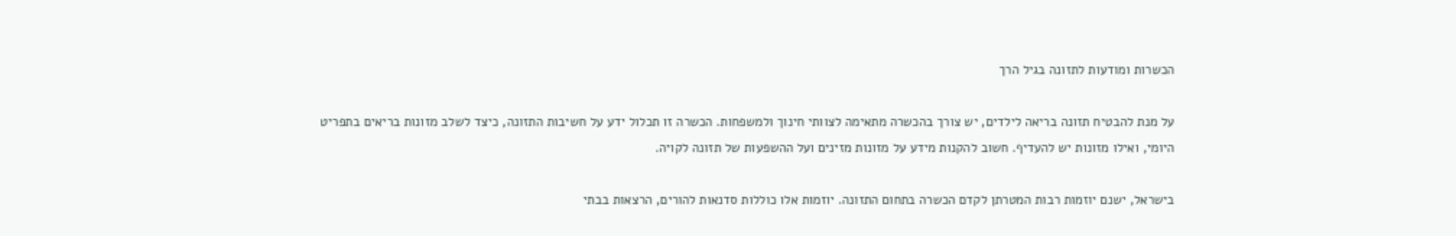הכשרות ומודעות לתזונה בגיל הרך

על מנת להבטיח תזונה בריאה לילדים, יש צורך בהכשרה מתאימה לצוותי חינוך ולמשפחות. הכשרה זו תכלול ידע על חשיבות התזונה, כיצד לשלב מזונות בריאים בתפריט היומי, ואילו מזונות יש להעדיף. חשוב להקנות מידע על מזונות מזינים ועל ההשפעות של תזונה לקויה.

בישראל, ישנם יוזמות רבות המטרתן לקדם הכשרה בתחום התזונה. יוזמות אלו כוללות סדנאות להורים, הרצאות בבתי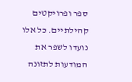ספר ופרויקטים קהילתיים. כל אלו נועדו לשפר את המודעות לתזונה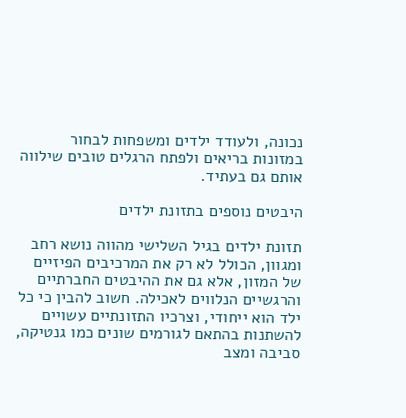נכונה, ולעודד ילדים ומשפחות לבחור במזונות בריאים ולפתח הרגלים טובים שילווה אותם גם בעתיד.

היבטים נוספים בתזונת ילדים

תזונת ילדים בגיל השלישי מהווה נושא רחב ומגוון, הכולל לא רק את המרכיבים הפיזיים של המזון, אלא גם את ההיבטים החברתיים והרגשיים הנלווים לאכילה. חשוב להבין כי כל ילד הוא ייחודי, וצרכיו התזונתיים עשויים להשתנות בהתאם לגורמים שונים כמו גנטיקה, סביבה ומצב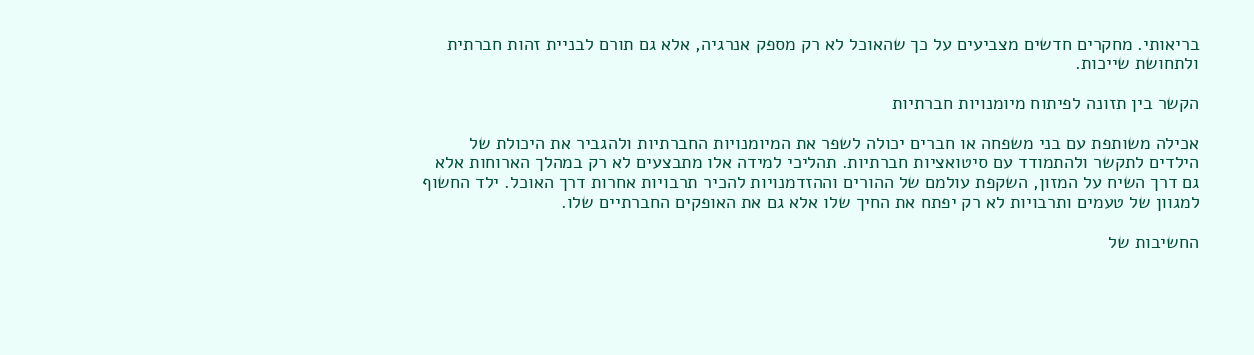בריאותי. מחקרים חדשים מצביעים על כך שהאוכל לא רק מספק אנרגיה, אלא גם תורם לבניית זהות חברתית ולתחושת שייכות.

הקשר בין תזונה לפיתוח מיומנויות חברתיות

אכילה משותפת עם בני משפחה או חברים יכולה לשפר את המיומנויות החברתיות ולהגביר את היכולת של הילדים לתקשר ולהתמודד עם סיטואציות חברתיות. תהליכי למידה אלו מתבצעים לא רק במהלך הארוחות אלא גם דרך השיח על המזון, השקפת עולמם של ההורים וההזדמנויות להכיר תרבויות אחרות דרך האוכל. ילד החשוף למגוון של טעמים ותרבויות לא רק יפתח את החיך שלו אלא גם את האופקים החברתיים שלו.

החשיבות של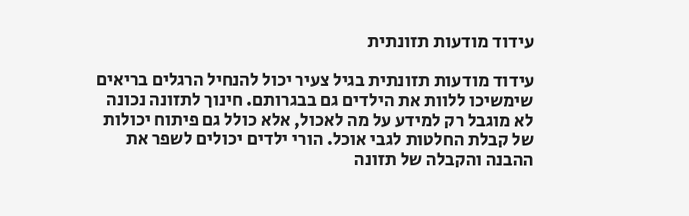עידוד מודעות תזונתית

עידוד מודעות תזונתית בגיל צעיר יכול להנחיל הרגלים בריאים שימשיכו ללוות את הילדים גם בבגרותם. חינוך לתזונה נכונה לא מוגבל רק למידע על מה לאכול, אלא כולל גם פיתוח יכולות של קבלת החלטות לגבי אוכל. הורי ילדים יכולים לשפר את ההבנה והקבלה של תזונה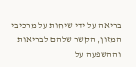בריאה על ידי שיחות על מרכיבי המזון, הקשר שלהם לבריאות וההשפעה על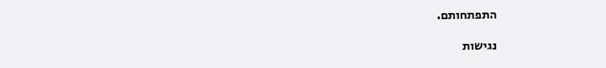התפתחותם.

נגישות